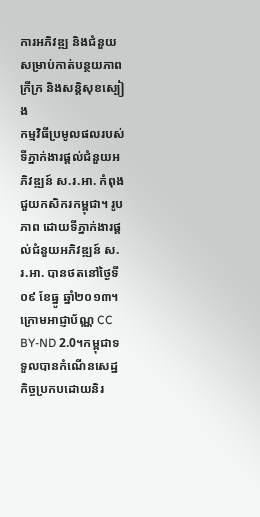ការអភិវឌ្ឍ និងជំនួយសម្រាប់កាត់បន្ថយភាពក្រីក្រ និងសន្តិសុខស្បៀង
កម្មវិធីប្រមូលផលរបស់ទីភ្នាក់ងារផ្តល់ជំនួយអភិវឌ្ឍន៍ ស.រ.អា. កំពុងជួយកសិករកម្ពុជា។ រូបភាព ដោយទីភ្នាក់ងារផ្តល់ជំនួយអភិវឌ្ឍន៍ ស.រ.អា. បានថតនៅថ្ងៃទី ០៩ ខែធ្នូ ឆ្នាំ២០១៣។ ក្រោមអាជ្ញាប័ណ្ណ CC BY-ND 2.0។កម្ពុជាទទួលបានកំណើនសេដ្ឋកិច្ចប្រកបដោយនិរ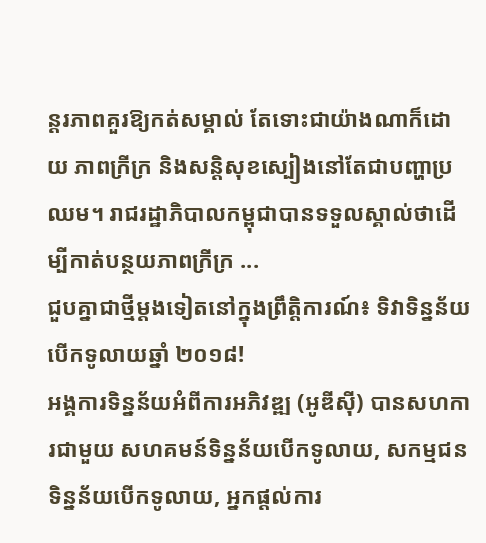ន្តរភាពគួរឱ្យកត់សម្គាល់ តែទោះជាយ៉ាងណាក៏ដោយ ភាពក្រីក្រ និងសន្តិសុខស្បៀងនៅតែជាបញ្ហាប្រឈម។ រាជរដ្ឋាភិបាលកម្ពុជាបានទទួលស្គាល់ថាដើម្បីកាត់បន្ថយភាពក្រីក្រ ...
ជួបគ្នាជាថ្មីម្តងទៀតនៅក្នុងព្រឹត្តិការណ៍៖ ទិវាទិន្នន័យបើកទូលាយឆ្នាំ ២០១៨!
អង្គការទិន្នន័យអំពីការអភិវឌ្ឍ (អូឌីស៊ី) បានសហការជាមួយ សហគមន៍ទិន្នន័យបើកទូលាយ, សកម្មជនទិន្នន័យបើកទូលាយ, អ្នកផ្តល់ការ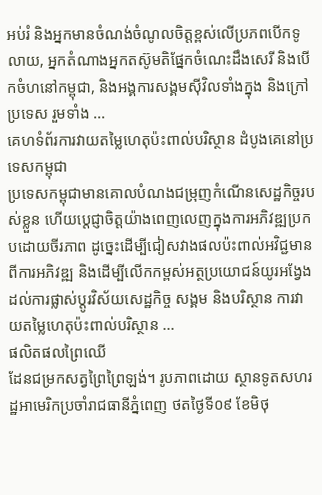អប់រំ និងអ្នកមានចំណង់ចំណូលចិត្តខ្ពស់លើប្រភពបើកទូលាយ, អ្នកតំណាងអ្នកតស៊ូមតិផ្នែកចំណេះដឹងសេរី និងបើកចំហនៅកម្ពុជា, និងអង្គការសង្គមស៊ីវិលទាំងក្នុង និងក្រៅប្រទេស រួមទាំង ...
គេហទំព័រការវាយតម្លៃហេតុប៉ះពាល់បរិស្ថាន ដំបូងគេនៅប្រទេសកម្ពុជា
ប្រទេសកម្ពុជាមានគោលបំណងជម្រុញកំណើនសេដ្ឋកិច្ចរបស់ខ្លួន ហើយប្តេជ្ញាចិត្តយ៉ាងពេញលេញក្នុងការអភិវឌ្ឍប្រកបដោយចីរភាព ដូច្នេះដើម្បីជៀសវាងផលប៉ះពាល់អវិជ្ជមានពីការអភិវឌ្ឍ និងដើម្បីលើកកម្ពស់អត្ថប្រយោជន៍យូរអង្វែង ដល់ការផ្លាស់ប្តូរវិស័យសេដ្ឋកិច្ច សង្គម និងបរិស្ថាន ការវាយតម្លៃហេតុប៉ះពាល់បរិស្ថាន ...
ផលិតផលព្រៃឈើ
ដែនជម្រកសត្វព្រៃព្រៃឡង់។ រូបភាពដោយ ស្ថានទូតសហរដ្ឋអាមេរិកប្រចាំរាជធានីភ្នំពេញ ថតថ្ងៃទី០៩ ខែមិថុ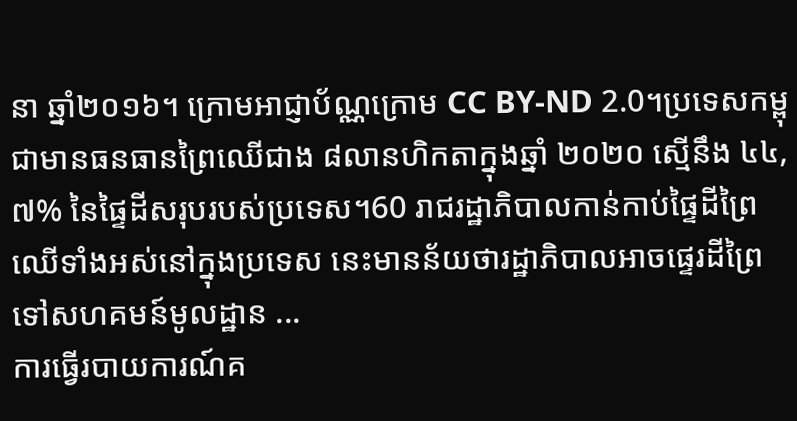នា ឆ្នាំ២០១៦។ ក្រោមអាជ្ញាប័ណ្ណក្រោម CC BY-ND 2.0។ប្រទេសកម្ពុជាមានធនធានព្រៃឈើជាង ៨លានហិកតាក្នុងឆ្នាំ ២០២០ ស្មើនឹង ៤៤,៧% នៃផ្ទៃដីសរុបរបស់ប្រទេស។60 រាជរដ្ឋាភិបាលកាន់កាប់ផ្ទៃដីព្រៃឈើទាំងអស់នៅក្នុងប្រទេស នេះមានន័យថារដ្ឋាភិបាលអាចផ្ទេរដីព្រៃទៅសហគមន៍មូលដ្ឋាន ...
ការធ្វើរបាយការណ៍គ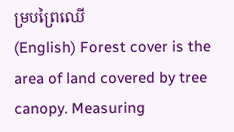ម្របព្រៃឈើ
(English) Forest cover is the area of land covered by tree canopy. Measuring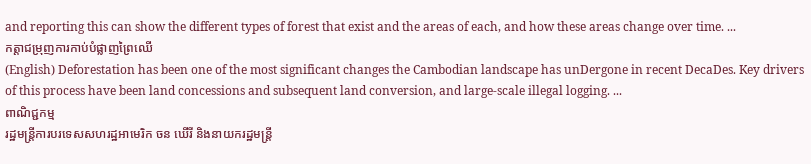and reporting this can show the different types of forest that exist and the areas of each, and how these areas change over time. ...
កត្តាជម្រុញការកាប់បំផ្លាញព្រៃឈើ
(English) Deforestation has been one of the most significant changes the Cambodian landscape has unDergone in recent DecaDes. Key drivers of this process have been land concessions and subsequent land conversion, and large-scale illegal logging. ...
ពាណិជ្ជកម្ម
រដ្ឋមន្ត្រីការបរទេសសហរដ្ឋអាមេរិក ចន ឃើរី និងនាយករដ្ឋមន្ត្រី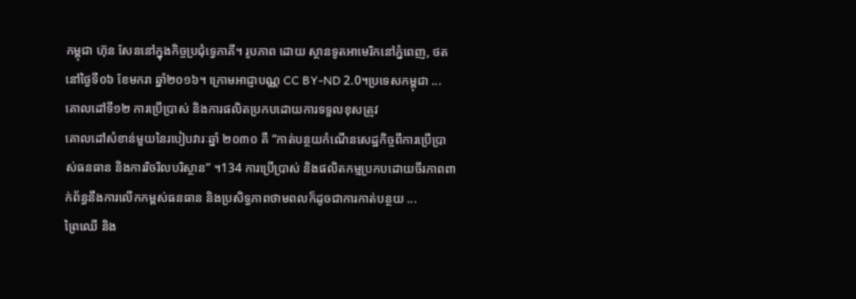កម្ពុជា ហ៊ុន សែននៅក្នុងកិច្ចប្រជុំទ្វេភាគី។ រូបភាព ដោយ ស្ថានទូតអាមេរិកនៅភ្នំពេញ, ថតនៅថ្ងៃទី០៦ ខែមករា ឆ្នាំ២០១៦។ ក្រោមអាជ្ញាបណ្ណ CC BY-ND 2.0។ប្រទេសកម្ពុជា ...
គោលដៅទី១២ ការប្រើប្រាស់ និងការផលិតប្រកបដោយការទទួលខុសត្រូវ
គោលដៅសំខាន់មួយនៃរបៀបវារៈឆ្នាំ ២០៣០ គឺ “កាត់បន្ថយកំណើនសេដ្ឋកិច្ចពីការប្រើប្រាស់ធនធាន និងការរិចរិលបរិស្ថាន” ។134 ការប្រើប្រាស់ និងផលិតកម្មប្រកបដោយចីរភាពពាក់ព័ន្ធនឹងការលើកកម្ពស់ធនធាន និងប្រសិទ្ធភាពថាមពលក៏ដូចជាការកាត់បន្ថយ ...
ព្រៃឈើ និង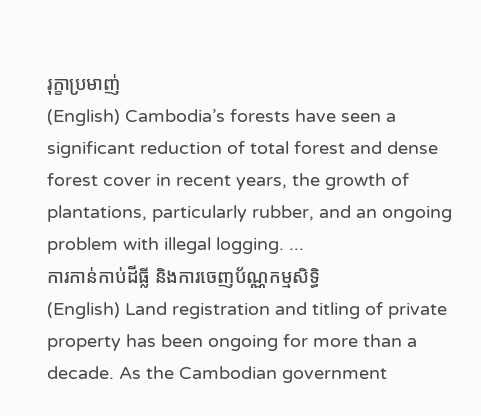រុក្ខាប្រមាញ់
(English) Cambodia’s forests have seen a significant reduction of total forest and dense forest cover in recent years, the growth of plantations, particularly rubber, and an ongoing problem with illegal logging. ...
ការកាន់កាប់ដីធ្លី និងការចេញប័ណ្ណកម្មសិទ្ធិ
(English) Land registration and titling of private property has been ongoing for more than a decade. As the Cambodian government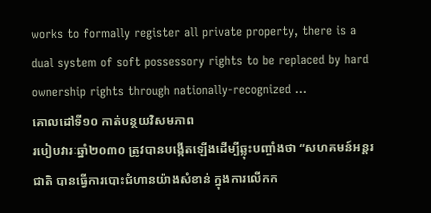works to formally register all private property, there is a dual system of soft possessory rights to be replaced by hard ownership rights through nationally-recognized ...
គោលដៅទី១០ កាត់បន្ថយវិសមភាព
របៀបវារៈឆ្នាំ២០៣០ ត្រូវបានបង្កើតឡើងដើម្បីឆ្លុះបញ្ចាំងថា “សហគមន៍អន្តរជាតិ បានធ្វើការបោះជំហានយ៉ាងសំខាន់ ក្នុងការលើកក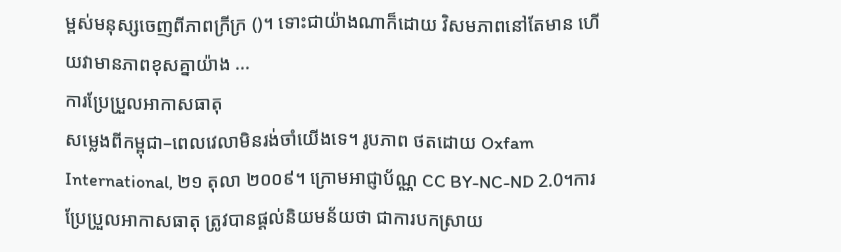ម្ពស់មនុស្សចេញពីភាពក្រីក្រ ()។ ទោះជាយ៉ាងណាក៏ដោយ វិសមភាពនៅតែមាន ហើយវាមានភាពខុសគ្នាយ៉ាង ...
ការប្រែប្រួលអាកាសធាតុ
សម្លេងពីកម្ពុជា–ពេលវេលាមិនរង់ចាំយើងទេ។ រូបភាព ថតដោយ Oxfam International, ២១ តុលា ២០០៩។ ក្រោមអាជ្ញាប័ណ្ណ CC BY-NC-ND 2.0។ការប្រែប្រួលអាកាសធាតុ ត្រូវបានផ្តល់និយមន័យថា ជាការបកស្រាយ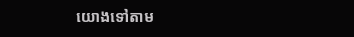យោងទៅតាម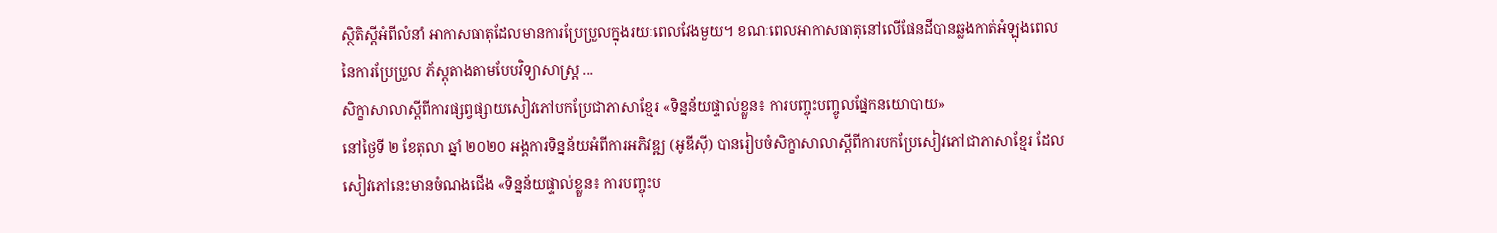ស្ថិតិស្តីអំពីលំនាំ អាកាសធាតុដែលមានការប្រែប្រួលក្នុងរយៈពេលវែងមួយ។ ខណៈពេលអាកាសធាតុនៅលើផែនដីបានឆ្លងកាត់អំឡុងពេលនៃការប្រែប្រួល ភ័ស្តុតាងតាមបែបវិទ្យាសាស្ត្រ ...
សិក្ខាសាលាស្តីពីការផ្សព្វផ្សាយសៀវភៅបកប្រែជាភាសាខ្មែរ «ទិន្នន័យផ្ទាល់ខ្លួន៖ ការបញ្ចុះបញ្ចូលផ្នែកនយោបាយ»
នៅថ្ងៃទី ២ ខែតុលា ឆ្នាំ ២០២០ អង្គការទិន្នន័យអំពីការអភិវឌ្ឍ (អូឌីស៊ី) បានរៀបចំសិក្ខាសាលាស្តីពីការបកប្រែសៀវភៅជាភាសាខ្មែរ ដែលសៀវភៅនេះមានចំណងជើង «ទិន្នន័យផ្ទាល់ខ្លួន៖ ការបញ្ចុះប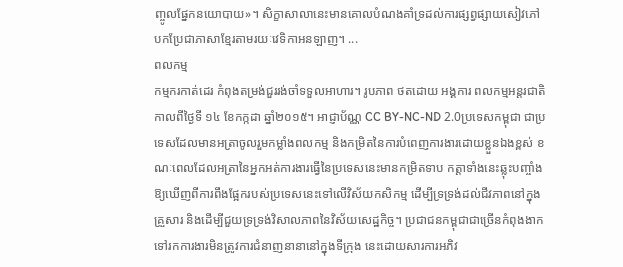ញ្ចូលផ្នែកនយោបាយ»។ សិក្ខាសាលានេះមានគោលបំណងគាំទ្រដល់ការផ្សព្វផ្សាយសៀវភៅបកប្រែជាភាសាខ្មែរតាមរយៈវេទិកាអនឡាញ។ ...
ពលកម្ម
កម្មករកាត់ដេរ កំពុងតម្រង់ជួររង់ចាំទទួលអាហារ។ រូបភាព ថតដោយ អង្គការ ពលកម្មអន្តរជាតិ កាលពីថ្ងៃទី ១៤ ខែកក្កដា ឆ្នាំ២០១៥។ អាជ្ញាប័ណ្ណ CC BY-NC-ND 2.0ប្រទេសកម្ពុជា ជាប្រទេសដែលមានអត្រាចូលរួមកម្លាំងពលកម្ម និងកម្រិតនៃការបំពេញការងារដោយខ្លួនឯងខ្ពស់ ខណៈពេលដែលអត្រានៃអ្នកអត់ការងារធ្វើនៃប្រទេសនេះមានកម្រិតទាប កត្តាទាំងនេះឆ្លុះបញ្ចាំងឱ្យឃើញពីការពឹងផ្អែករបស់ប្រទេសនេះទៅលើវិស័យកសិកម្ម ដើម្បីទ្រទ្រង់ដល់ជីវភាពនៅក្នុងគ្រួសារ និងដើម្បីជួយទ្រទ្រង់វិសាលភាពនៃវិស័យសេដ្ឋកិច្ច។ ប្រជាជនកម្ពុជាជាច្រើនកំពុងងាកទៅរកការងារមិនត្រូវការជំនាញនានានៅក្នុងទីក្រុង នេះដោយសារការអភិវ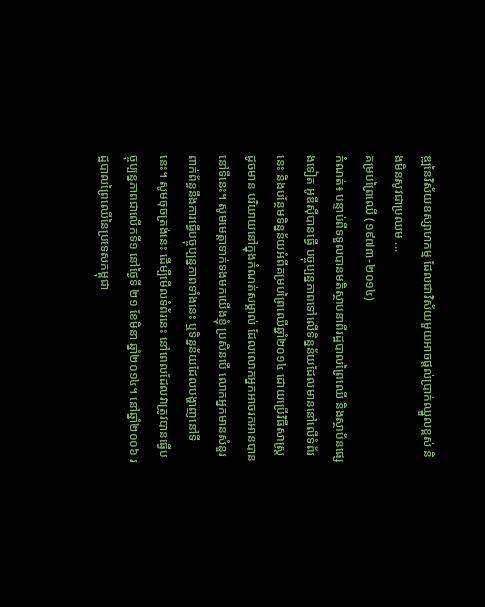ឌ្ឍនៃវិស័យឧស្សាហកម្ម ដែលជាវិស័យមួយអាចផ្តល់ប្រាក់ឈ្នួលខ្ពស់ និងមិនសូវជាប្រឈម ...
គម្របព្រៃឈើ (១៩៧៣-២០១៤)
កំណត់៖ បន្ទាប់ពីទទួលបានមតិស្ថាបនាពីរដ្ឋបាលព្រៃឈើ និងស្ថាប័នផ្សេងទៀត អូឌីស៊ីបានធ្វើ បច្ចុប្បន្នភាពទៅលើទិន្នន័យដែលមាននៅលើទំព័រនេះ និងបន្ថែមទិន្នន័យអំពីគម្របព្រៃឈើឆ្នាំ២០១៤ ដោយប្រើវិធីសាស្រ្តដូចមាន បរិយាយនៅក្នុងកំណត់សម្គាល់ ដែលលោកអ្នកអាចរកអានបាននៅទីនេះ។ សូមមេត្តាទាក់ទងមកយើងខ្ញុំ ប្រសិនបើ លោកអ្នកមានសំនួរពាក់ព័ន្ធនឹងការធ្វើបច្ចុប្បន្នភាពទាំងនេះ ឬទិន្នន័យដែលបង្ហាញនៅទីនេះ។ សូមចុចត្រង់នេះ ដើម្បីមើលទំព័រនេះ នៅពេលដែលវាត្រូវបានធ្វើបច្ចុប្បន្នភាពជាលើកទី១ នៅថ្ងៃទី ២១ ខែមិនា ឆ្នាំ២០១៤។ នៅឆ្នាំ២០០៦ រដ្ឋបាលព្រៃឈើនៃប្រទេសកម្ពុជា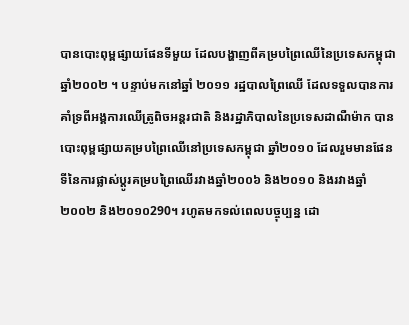បានបោះពុម្ពផ្សាយផែនទីមួយ ដែលបង្ហាញពីគម្របព្រៃឈើនៃប្រទេសកម្ពុជាឆ្នាំ២០០២ ។ បន្ទាប់មកនៅឆ្នាំ ២០១១ រដ្ឋបាលព្រៃឈើ ដែលទទួលបានការគាំទ្រពីអង្គការឈើត្រូពិចអន្តរជាតិ និងរដ្ឋាភិបាលនៃប្រទេសដាណឺម៉ាក បានបោះពុម្ពផ្សាយគម្របព្រៃឈើនៅប្រទេសកម្ពុជា ឆ្នាំ២០១០ ដែលរួមមានផែនទីនៃការផ្លាស់ប្តូរគម្របព្រៃឈើរវាងឆ្នាំ២០០៦ និង២០១០ និងរវាងឆ្នាំ២០០២ និង២០១០290។ រហូតមកទល់ពេលបច្ចុប្បន្ន ដោ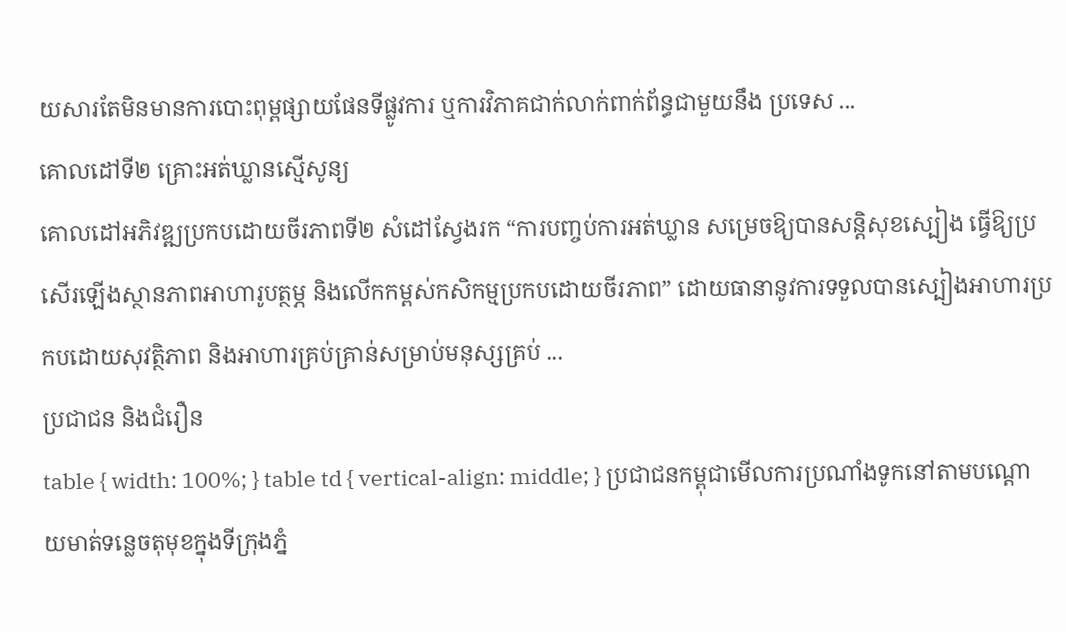យសារតែមិនមានការបោះពុម្ពផ្សាយផែនទីផ្លូវការ ឬការវិភាគជាក់លាក់ពាក់ព័ន្ធជាមួយនឹង ប្រទេស ...
គោលដៅទី២ គ្រោះអត់ឃ្លានស្មើសូន្យ
គោលដៅអភិវឌ្ឍប្រកបដោយចីរភាពទី២ សំដៅស្វែងរក “ការបញ្ចប់ការអត់ឃ្លាន សម្រេចឱ្យបានសន្តិសុខស្បៀង ធ្វើឱ្យប្រសើរឡើងស្ថានភាពអាហារូបត្ថម្ភ និងលើកកម្ពស់កសិកម្មប្រកបដោយចីរភាព” ដោយធានានូវការទទួលបានស្បៀងអាហារប្រកបដោយសុវត្ថិភាព និងអាហារគ្រប់គ្រាន់សម្រាប់មនុស្សគ្រប់ ...
ប្រជាជន និងជំរឿន
table { width: 100%; } table td { vertical-align: middle; } ប្រជាជនកម្ពុជាមើលការប្រណាំងទូកនៅតាមបណ្តោយមាត់ទន្លេចតុមុខក្នុងទីក្រុងភ្នំ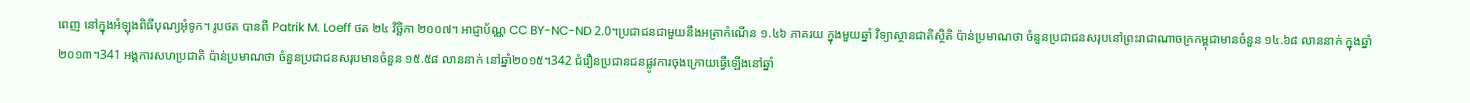ពេញ នៅក្នុងអំឡុងពិធីបុណ្យអុំទូក។ រូបថត បានពី Patrik M. Loeff ថត ២៤ វិច្ឆិកា ២០០៧។ អាជ្ញាប័ណ្ណ CC BY-NC-ND 2.0។ប្រជាជនជាមួយនឹងអត្រាកំណើន ១.៤៦ ភាគរយ ក្នុងមួយឆ្នាំ វិទ្យាស្ថានជាតិស្ថិតិ ប៉ាន់ប្រមាណថា ចំនួនប្រជាជនសរុបនៅព្រះរាជាណាចក្រកម្ពុជាមានចំនួន ១៤.៦៨ លាននាក់ ក្នុងឆ្នាំ២០១៣។341 អង្គការសហប្រជាតិ ប៉ាន់ប្រមាណថា ចំនួនប្រជាជនសរុបមានចំនួន ១៥.៥៨ លាននាក់ នៅឆ្នាំ២០១៥។342 ជំរឿនប្រជានជនផ្លូវការចុងក្រោយធ្វើឡើងនៅឆ្នាំ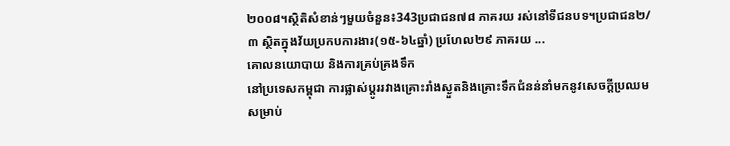២០០៨។ស្ថិតិសំខាន់ៗមួយចំនួន៖343ប្រជាជន៧៨ ភាគរយ រស់នៅទីជនបទ។ប្រជាជន២/៣ ស្ថិតក្នុងវ័យប្រកបការងារ(១៥-៦៤ឆ្នាំ) ប្រហែល២៩ ភាគរយ ...
គោលនយោបាយ និងការគ្រប់គ្រងទឹក
នៅប្រទេសកម្ពុជា ការផ្លាស់ប្តូររវាងគ្រោះរាំងស្ងួតនិងគ្រោះទឹកជំនន់នាំមកនូវសេចក្តីប្រឈមសម្រាប់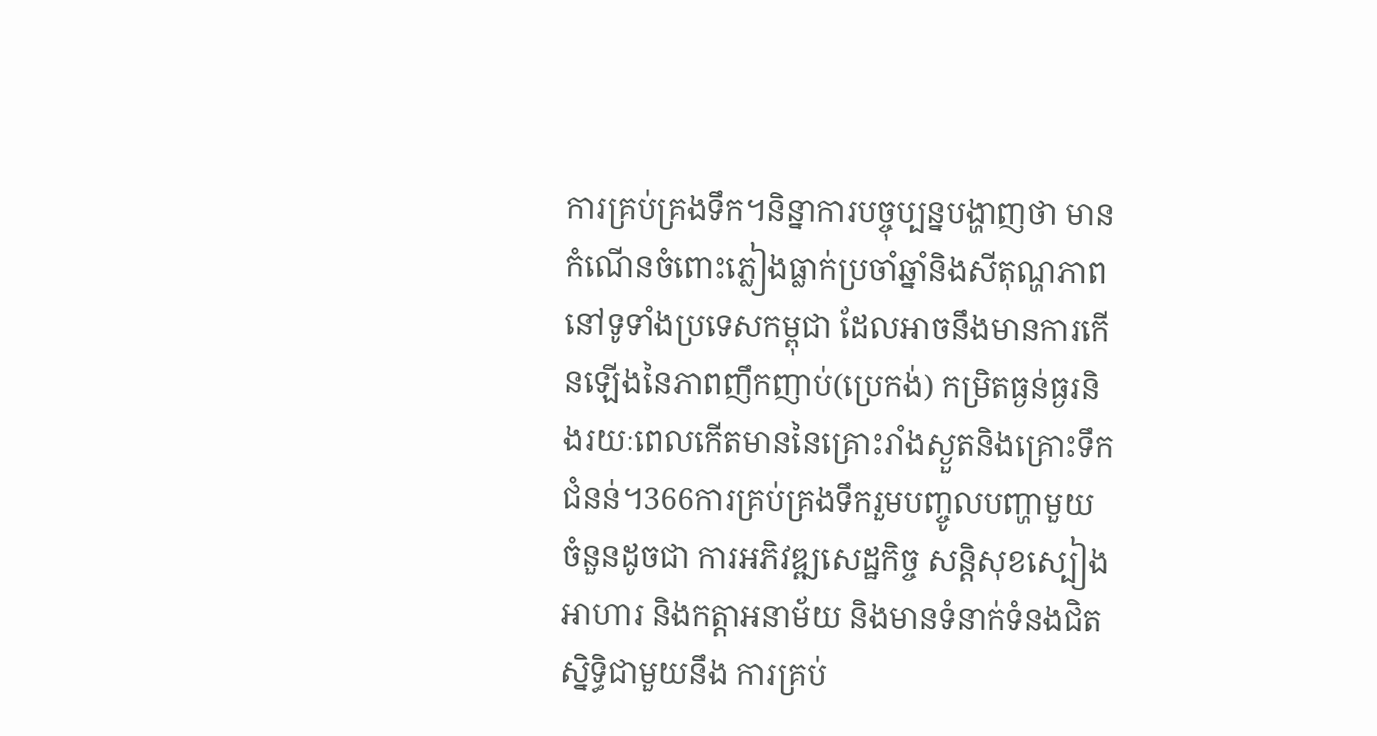ការគ្រប់គ្រងទឹក។និន្នាការបច្ចុប្បន្នបង្ហាញថា មានកំណើនចំពោះភ្លៀងធ្លាក់ប្រចាំឆ្នាំនិងសីតុណ្ហភាពនៅទូទាំងប្រទេសកម្ពុជា ដែលអាចនឹងមានការកើនឡើងនៃភាពញឹកញាប់(ប្រេកង់) កម្រិតធ្ងន់ធ្ងរនិងរយៈពេលកើតមាននៃគ្រោះរាំងស្ងួតនិងគ្រោះទឹកជំនន់។366ការគ្រប់គ្រងទឹករួមបញ្ចូលបញ្ហាមួយចំនួនដូចជា ការអភិវឌ្ឍសេដ្ឋកិច្ច សន្តិសុខស្បៀងអាហារ និងកត្តាអនាម័យ និងមានទំនាក់ទំនងជិតស្និទ្ធិជាមួយនឹង ការគ្រប់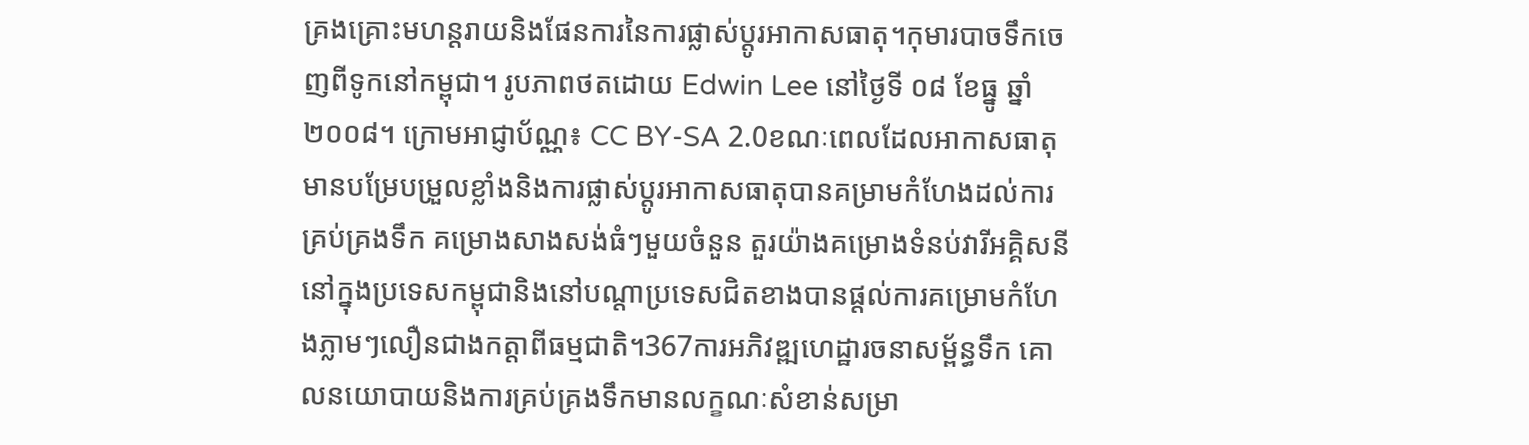គ្រងគ្រោះមហន្តរាយនិងផែនការនៃការផ្លាស់ប្តូរអាកាសធាតុ។កុមារបាចទឹកចេញពីទូកនៅកម្ពុជា។ រូបភាពថតដោយ Edwin Lee នៅថ្ងៃទី ០៨ ខែធ្នូ ឆ្នាំ២០០៨។ ក្រោមអាជ្ញាប័ណ្ណ៖ CC BY-SA 2.0ខណៈពេលដែលអាកាសធាតុមានបម្រែបម្រួលខ្លាំងនិងការផ្លាស់ប្តូរអាកាសធាតុបានគម្រាមកំហែងដល់ការគ្រប់គ្រងទឹក គម្រោងសាងសង់ធំៗមួយចំនួន តួរយ៉ាងគម្រោងទំនប់វារីអគ្គិសនីនៅក្នុងប្រទេសកម្ពុជានិងនៅបណ្តាប្រទេសជិតខាងបានផ្តល់ការគម្រោមកំហែងភ្លាមៗលឿនជាងកត្តាពីធម្មជាតិ។367ការអភិវឌ្ឍហេដ្ឋារចនាសម្ព័ន្ធទឹក គោលនយោបាយនិងការគ្រប់គ្រងទឹកមានលក្ខណៈសំខាន់សម្រា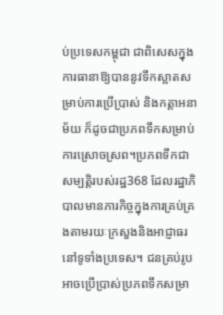ប់ប្រទេសកម្ពុជា ជាពិសេសក្នុងការធានាឱ្យបាននូវទឹកស្អាតសម្រាប់ការប្រើប្រាស់ និងកត្តាអនាម័យ ក៏ដូចជាប្រភពទឹកសម្រាប់ការស្រោចស្រព។ប្រភពទឹកជាសម្បត្តិរបស់រដ្ឋ368 ដែលរដ្ឋាភិបាលមានភារកិច្ចក្នុងការគ្រប់គ្រងតាមរយៈក្រសួងនិងអាជ្ញាធរនៅទូទាំងប្រទេស។ ជនគ្រប់រូបអាចប្រើប្រាស់ប្រភពទឹកសម្រា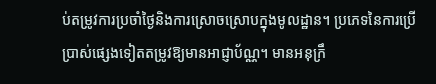ប់តម្រូវការប្រចាំថ្ងៃនិងការស្រោចស្រោបក្នុងមូលដ្ឋាន។ ប្រភេទនៃការប្រើប្រាស់ផ្សេងទៀតតម្រូវឱ្យមានអាជ្ញាប័ណ្ណ។ មានអនុក្រឹ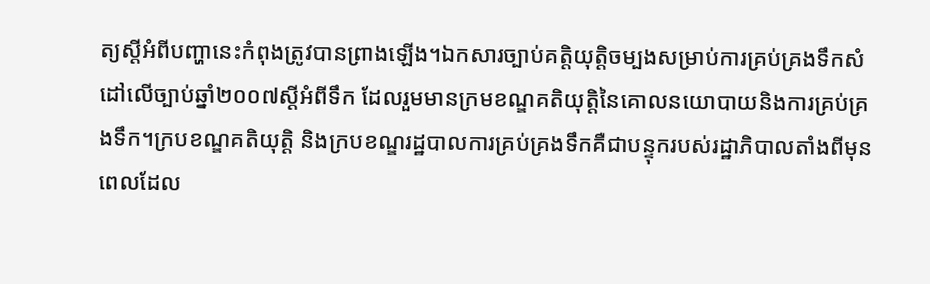ត្យស្តីអំពីបញ្ហានេះកំពុងត្រូវបានព្រាងឡើង។ឯកសារច្បាប់គត្តិយុត្តិចម្បងសម្រាប់ការគ្រប់គ្រងទឹកសំដៅលើច្បាប់ឆ្នាំ២០០៧ស្តីអំពីទឹក ដែលរួមមានក្រមខណ្ឌគតិយុត្តិនៃគោលនយោបាយនិងការគ្រប់គ្រងទឹក។ក្របខណ្ឌគតិយុត្តិ និងក្របខណ្ឌរដ្ឋបាលការគ្រប់គ្រងទឹកគឺជាបន្ទុករបស់រដ្ឋាភិបាលតាំងពីមុនពេលដែល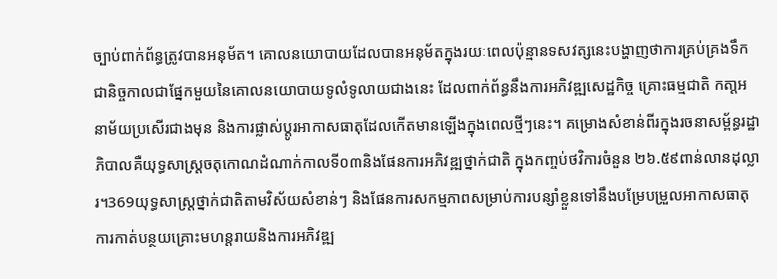ច្បាប់ពាក់ព័ន្ធត្រូវបានអនុម័ត។ គោលនយោបាយដែលបានអនុម័តក្នុងរយៈពេលប៉ុន្មានទសវត្សនេះបង្ហាញថាការគ្រប់គ្រងទឹកជានិច្ចកាលជាផ្នែកមួយនៃគោលនយោបាយទូលំទូលាយជាងនេះ ដែលពាក់ព័ន្ធនឹងការអភិវឌ្ឍសេដ្ឋកិច្ច គ្រោះធម្មជាតិ កតា្តអនាម័យប្រសើរជាងមុន និងការផ្លាស់ប្តូរអាកាសធាតុដែលកើតមានឡើងក្នុងពេលថ្មីៗនេះ។ គម្រោងសំខាន់ពីរក្នុងរចនាសម្ព័ន្ធរដ្ឋាភិបាលគឺយុទ្ធសាស្ត្រចតុកោណដំណាក់កាលទី០៣និងផែនការអភិវឌ្ឍថ្នាក់ជាតិ ក្នុងកញ្ចប់ថវិការចំនួន ២៦.៥៩ពាន់លានដុល្លារ។369យុទ្ធសាស្ត្រថ្នាក់ជាតិតាមវិស័យសំខាន់ៗ និងផែនការសកម្មភាពសម្រាប់ការបន្សាំខ្លួនទៅនឹងបម្រែបម្រួលអាកាសធាតុ ការកាត់បន្ថយគ្រោះមហន្តរាយនិងការអភិវឌ្ឍ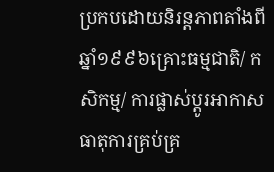ប្រកបដោយនិរន្តភាពតាំងពីឆ្នាំ១៩៩៦គ្រោះធម្មជាតិ/ កសិកម្ម/ ការផ្លាស់ប្តូរអាកាសធាតុការគ្រប់គ្រ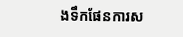ងទឹកផែនការស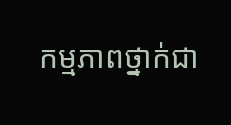កម្មភាពថ្នាក់ជា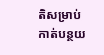តិសម្រាប់កាត់បន្ថយ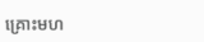គ្រោះមហ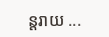ន្តរាយ ...